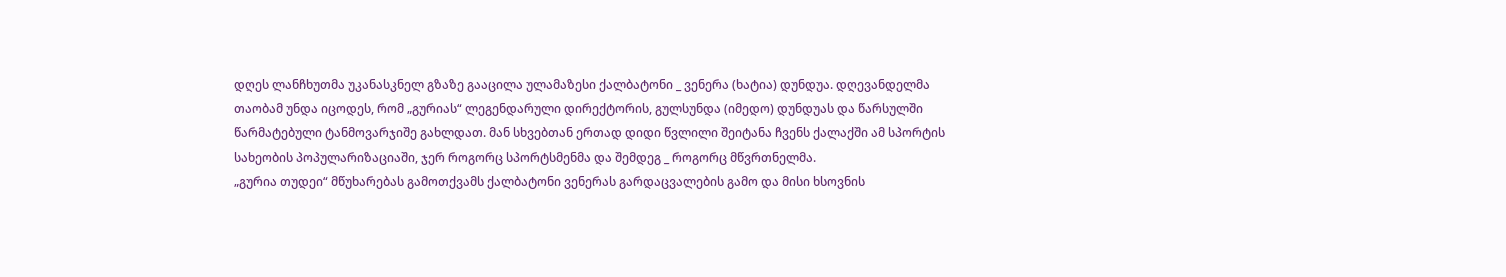დღეს ლანჩხუთმა უკანასკნელ გზაზე გააცილა ულამაზესი ქალბატონი _ ვენერა (ხატია) დუნდუა. დღევანდელმა თაობამ უნდა იცოდეს, რომ „გურიას“ ლეგენდარული დირექტორის, გულსუნდა (იმედო) დუნდუას და წარსულში წარმატებული ტანმოვარჯიშე გახლდათ. მან სხვებთან ერთად დიდი წვლილი შეიტანა ჩვენს ქალაქში ამ სპორტის სახეობის პოპულარიზაციაში, ჯერ როგორც სპორტსმენმა და შემდეგ _ როგორც მწვრთნელმა.
„გურია თუდეი“ მწუხარებას გამოთქვამს ქალბატონი ვენერას გარდაცვალების გამო და მისი ხსოვნის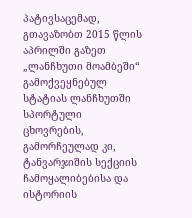პატივსაცემად, გთავაზობთ 2015 წლის აპრილში გაზეთ „ლანჩხუთი მოამბეში“ გამოქვეყნებულ სტატიას ლანჩხუთში სპორტული ცხოვრების, გამორჩეულად კი, ტანვარჯიშის სექციის ჩამოყალიბებისა და ისტორიის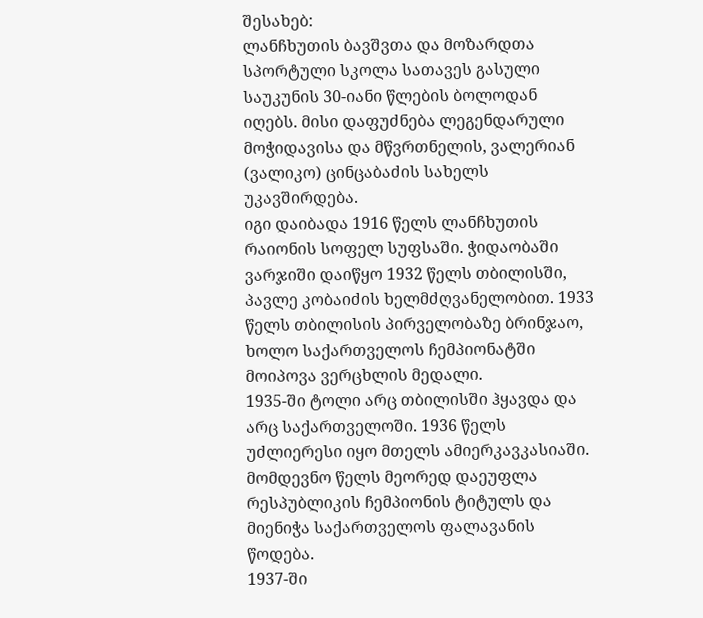შესახებ:
ლანჩხუთის ბავშვთა და მოზარდთა სპორტული სკოლა სათავეს გასული საუკუნის 30-იანი წლების ბოლოდან იღებს. მისი დაფუძნება ლეგენდარული მოჭიდავისა და მწვრთნელის, ვალერიან (ვალიკო) ცინცაბაძის სახელს უკავშირდება.
იგი დაიბადა 1916 წელს ლანჩხუთის რაიონის სოფელ სუფსაში. ჭიდაობაში ვარჯიში დაიწყო 1932 წელს თბილისში, პავლე კობაიძის ხელმძღვანელობით. 1933 წელს თბილისის პირველობაზე ბრინჯაო, ხოლო საქართველოს ჩემპიონატში მოიპოვა ვერცხლის მედალი.
1935-ში ტოლი არც თბილისში ჰყავდა და არც საქართველოში. 1936 წელს უძლიერესი იყო მთელს ამიერკავკასიაში. მომდევნო წელს მეორედ დაეუფლა რესპუბლიკის ჩემპიონის ტიტულს და მიენიჭა საქართველოს ფალავანის წოდება.
1937-ში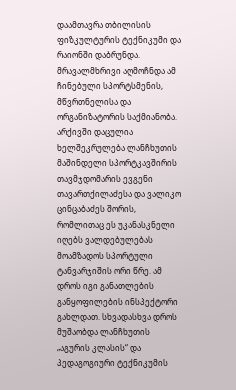დაამთავრა თბილისის ფიზკულტურის ტექნიკუმი და რაიონში დაბრუნდა. მრავალმხრივი აღმოჩნდა ამ ჩინებული სპორტსმენის, მწვრთნელისა და ორგანიზატორის საქმიანობა. არქივში დაცულია ხელშეკრულება ლანჩხუთის მაშინდელი სპორტკავშირის თავმჯდომარის ევგენი თავართქილაძესა და ვალიკო ცინცაბაძეს შორის, რომლითაც ეს უკანასკნელი იღებს ვალდებულებას მოამზადოს სპორტული ტანვარჯიშის ორი წრე. ამ დროს იგი განათლების განყოფილების ინსპექტორი გახლდათ. სხვადასხვა დროს მუშაობდა ლანჩხუთის „აგურის კლასის“ და პედაგოგიური ტექნიკუმის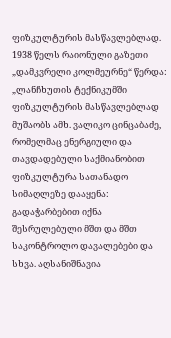ფიზკულტურის მასწავლებლად.
1938 წელს რაიონული გაზეთი „დამკვრელი კოლმეურნე“ წერდა: „ლანჩხუთის ტექნიკუმში ფიზკულტურის მასწავლებლად მუშაობს ამხ. ვალიკო ცინცაბაძე, რომელმაც ენერგიული და თავდადებული საქმიანობით ფიზკულტურა სათანადო სიმაღლეზე დააყენა: გადაჭარბებით იქნა შესრულებული მშთ და მშთ საკონტროლო დავალებები და სხვა. აღსანიშნავია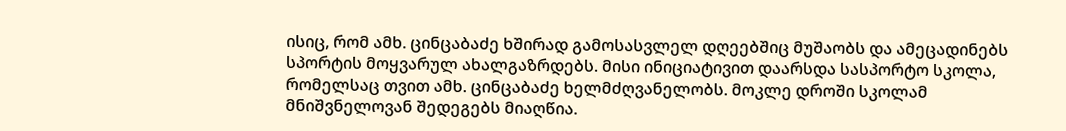ისიც, რომ ამხ. ცინცაბაძე ხშირად გამოსასვლელ დღეებშიც მუშაობს და ამეცადინებს სპორტის მოყვარულ ახალგაზრდებს. მისი ინიციატივით დაარსდა სასპორტო სკოლა, რომელსაც თვით ამხ. ცინცაბაძე ხელმძღვანელობს. მოკლე დროში სკოლამ მნიშვნელოვან შედეგებს მიაღწია.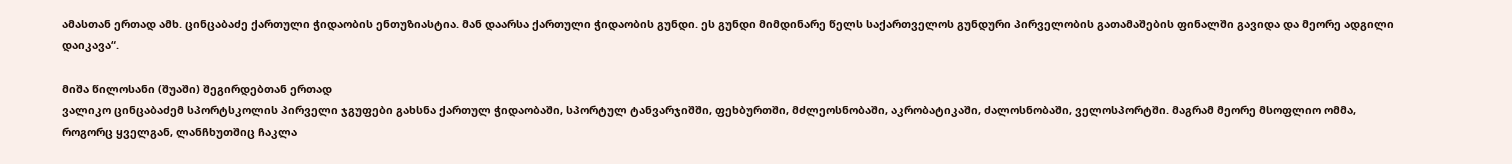ამასთან ერთად ამხ. ცინცაბაძე ქართული ჭიდაობის ენთუზიასტია. მან დაარსა ქართული ჭიდაობის გუნდი. ეს გუნდი მიმდინარე წელს საქართველოს გუნდური პირველობის გათამაშების ფინალში გავიდა და მეორე ადგილი დაიკავა“.

მიშა წილოსანი (შუაში) შეგირდებთან ერთად
ვალიკო ცინცაბაძემ სპორტსკოლის პირველი ჯგუფები გახსნა ქართულ ჭიდაობაში, სპორტულ ტანვარჯიშში, ფეხბურთში, მძლეოსნობაში, აკრობატიკაში, ძალოსნობაში, ველოსპორტში. მაგრამ მეორე მსოფლიო ომმა, როგორც ყველგან, ლანჩხუთშიც ჩაკლა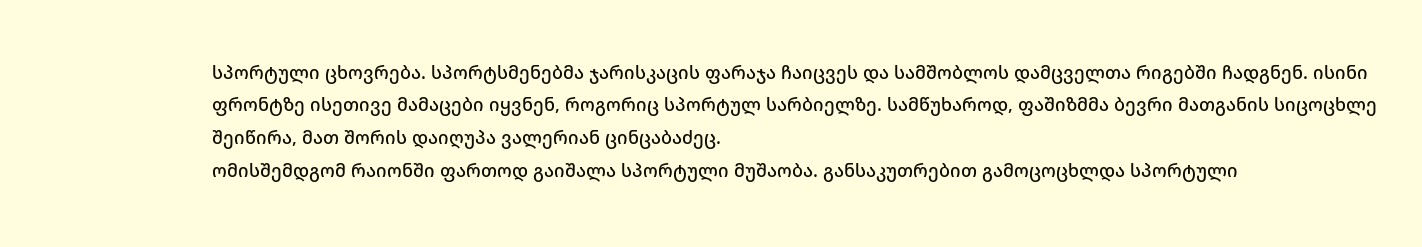სპორტული ცხოვრება. სპორტსმენებმა ჯარისკაცის ფარაჯა ჩაიცვეს და სამშობლოს დამცველთა რიგებში ჩადგნენ. ისინი ფრონტზე ისეთივე მამაცები იყვნენ, როგორიც სპორტულ სარბიელზე. სამწუხაროდ, ფაშიზმმა ბევრი მათგანის სიცოცხლე შეიწირა, მათ შორის დაიღუპა ვალერიან ცინცაბაძეც.
ომისშემდგომ რაიონში ფართოდ გაიშალა სპორტული მუშაობა. განსაკუთრებით გამოცოცხლდა სპორტული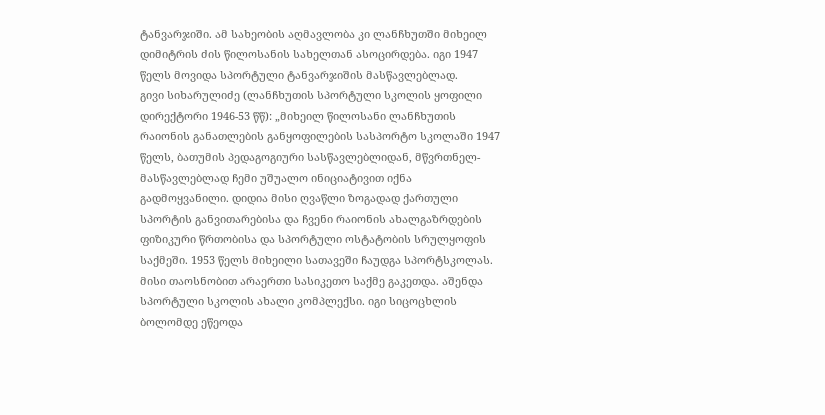ტანვარჯიში. ამ სახეობის აღმავლობა კი ლანჩხუთში მიხეილ დიმიტრის ძის წილოსანის სახელთან ასოცირდება. იგი 1947 წელს მოვიდა სპორტული ტანვარჯიშის მასწავლებლად.
გივი სიხარულიძე (ლანჩხუთის სპორტული სკოლის ყოფილი დირექტორი 1946-53 წწ): „მიხეილ წილოსანი ლანჩხუთის რაიონის განათლების განყოფილების სასპორტო სკოლაში 1947 წელს, ბათუმის პედაგოგიური სასწავლებლიდან, მწვრთნელ-მასწავლებლად ჩემი უშუალო ინიციატივით იქნა გადმოყვანილი. დიდია მისი ღვაწლი ზოგადად ქართული სპორტის განვითარებისა და ჩვენი რაიონის ახალგაზრდების ფიზიკური წრთობისა და სპორტული ოსტატობის სრულყოფის საქმეში. 1953 წელს მიხეილი სათავეში ჩაუდგა სპორტსკოლას. მისი თაოსნობით არაერთი სასიკეთო საქმე გაკეთდა. აშენდა სპორტული სკოლის ახალი კომპლექსი. იგი სიცოცხლის ბოლომდე ეწეოდა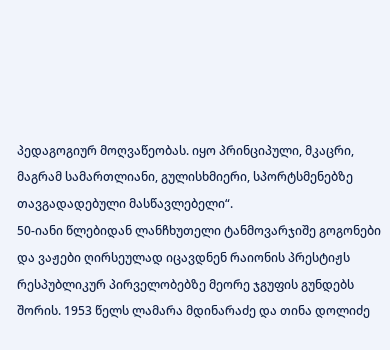პედაგოგიურ მოღვაწეობას. იყო პრინციპული, მკაცრი, მაგრამ სამართლიანი, გულისხმიერი, სპორტსმენებზე თავგადადებული მასწავლებელი“.
50-იანი წლებიდან ლანჩხუთელი ტანმოვარჯიშე გოგონები და ვაჟები ღირსეულად იცავდნენ რაიონის პრესტიჟს რესპუბლიკურ პირველობებზე მეორე ჯგუფის გუნდებს შორის. 1953 წელს ლამარა მდინარაძე და თინა დოლიძე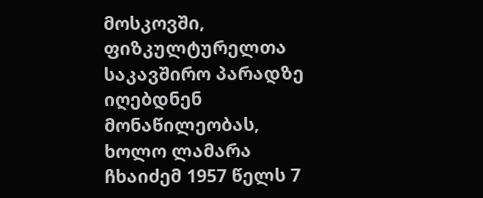მოსკოვში, ფიზკულტურელთა საკავშირო პარადზე იღებდნენ მონაწილეობას, ხოლო ლამარა ჩხაიძემ 1957 წელს 7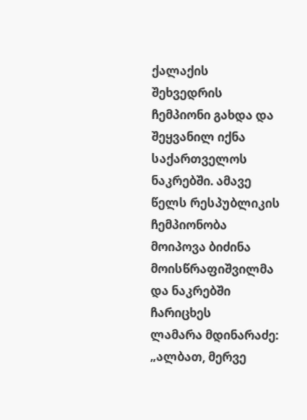ქალაქის შეხვედრის ჩემპიონი გახდა და შეყვანილ იქნა საქართველოს ნაკრებში. ამავე წელს რესპუბლიკის ჩემპიონობა მოიპოვა ბიძინა მოისწრაფიშვილმა და ნაკრებში ჩარიცხეს
ლამარა მდინარაძე: „ალბათ, მერვე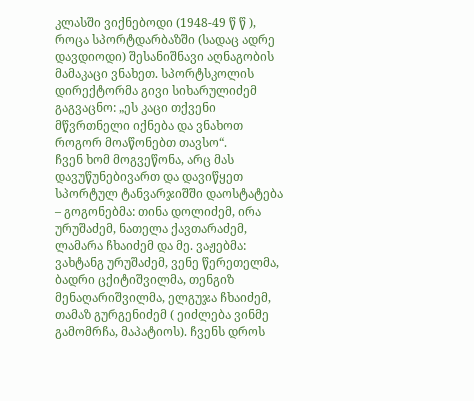კლასში ვიქნებოდი (1948-49 წ წ ), როცა სპორტდარბაზში (სადაც ადრე დავდიოდი) შესანიშნავი აღნაგობის მამაკაცი ვნახეთ. სპორტსკოლის დირექტორმა გივი სიხარულიძემ გაგვაცნო: „ეს კაცი თქვენი მწვრთნელი იქნება და ვნახოთ როგორ მოაწონებთ თავსო“.
ჩვენ ხომ მოგვეწონა, არც მას დავუწუნებივართ და დავიწყეთ სპორტულ ტანვარჯიშში დაოსტატება – გოგონებმა: თინა დოლიძემ, ირა ურუშაძემ, ნათელა ქავთარაძემ, ლამარა ჩხაიძემ და მე. ვაჟებმა: ვახტანგ ურუშაძემ, ვენე წერეთელმა, ბადრი ცქიტიშვილმა, თენგიზ მენაღარიშვილმა, ელგუჯა ჩხაიძემ, თამაზ გურგენიძემ ( ეიძლება ვინმე გამომრჩა, მაპატიოს). ჩვენს დროს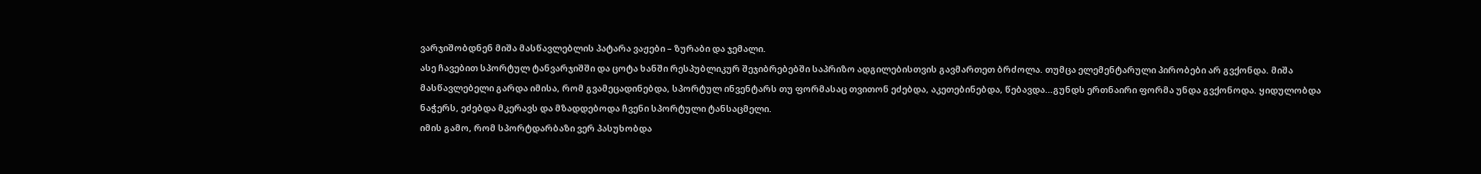ვარჯიშობდნენ მიშა მასწავლებლის პატარა ვაჟები – ზურაბი და ჯემალი.
ასე ჩავებით სპორტულ ტანვარჯიშში და ცოტა ხანში რესპუბლიკურ შეჯიბრებებში საპრიზო ადგილებისთვის გავმართეთ ბრძოლა. თუმცა ელემენტარული პირობები არ გვქონდა. მიშა მასწავლებელი გარდა იმისა, რომ გვამეცადინებდა, სპორტულ ინვენტარს თუ ფორმასაც თვითონ ეძებდა, აკეთებინებდა, წებავდა…გუნდს ერთნაირი ფორმა უნდა გვქონოდა. ყიდულობდა ნაჭერს, ეძებდა მკერავს და მზადდებოდა ჩვენი სპორტული ტანსაცმელი.
იმის გამო, რომ სპორტდარბაზი ვერ პასუხობდა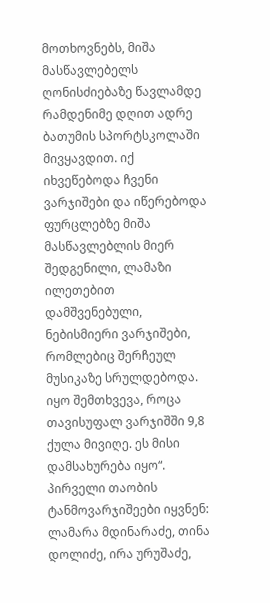მოთხოვნებს, მიშა მასწავლებელს ღონისძიებაზე წავლამდე რამდენიმე დღით ადრე ბათუმის სპორტსკოლაში მივყავდით. იქ იხვეწებოდა ჩვენი ვარჯიშები და იწერებოდა ფურცლებზე მიშა მასწავლებლის მიერ შედგენილი, ლამაზი ილეთებით დამშვენებული, ნებისმიერი ვარჯიშები, რომლებიც შერჩეულ მუსიკაზე სრულდებოდა. იყო შემთხვევა, როცა თავისუფალ ვარჯიშში 9,8 ქულა მივიღე. ეს მისი დამსახურება იყო“.
პირველი თაობის ტანმოვარჯიშეები იყვნენ: ლამარა მდინარაძე, თინა დოლიძე, ირა ურუშაძე,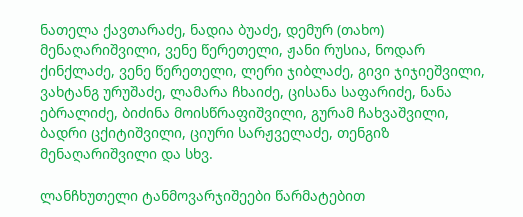ნათელა ქავთარაძე, ნადია ბუაძე, დემურ (თახო) მენაღარიშვილი, ვენე წერეთელი, ჟანი რუსია, ნოდარ ქინქლაძე, ვენე წერეთელი, ლერი ჯიბლაძე, გივი ჯიჯიეშვილი, ვახტანგ ურუშაძე, ლამარა ჩხაიძე, ცისანა საფარიძე, ნანა ებრალიძე, ბიძინა მოისწრაფიშვილი, გურამ ჩახვაშვილი, ბადრი ცქიტიშვილი, ციური სარჟველაძე, თენგიზ მენაღარიშვილი და სხვ.

ლანჩხუთელი ტანმოვარჯიშეები წარმატებით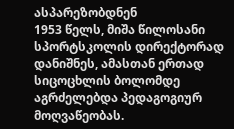ასპარეზობდნენ
1953 წელს, მიშა წილოსანი სპორტსკოლის დირექტორად დანიშნეს, ამასთან ერთად სიცოცხლის ბოლომდე აგრძელებდა პედაგოგიურ მოღვაწეობას.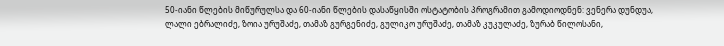50-იანი წლების მიწურულსა და 60-იანი წლების დასაწყისში ოსტატობის პროგრამით გამოდიოდნენ: ვენერა დუნდუა, ლალი ებრალიძე, ზოია ურუშაძე, თამაზ გურგენიძე, გულიკო ურუშაძე, თამაზ კუკულაძე, ზურაბ წილოსანი,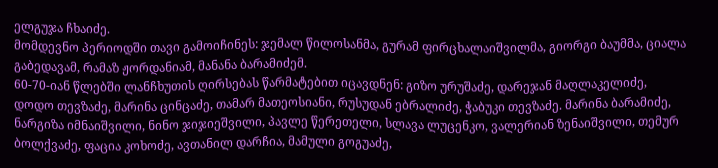ელგუჯა ჩხაიძე.
მომდევნო პერიოდში თავი გამოიჩინეს: ჯემალ წილოსანმა, გურამ ფირცხალაიშვილმა, გიორგი ბაუმმა, ციალა გაბედავამ, რამაზ ჟორდანიამ, მანანა ბარამიძემ.
60-70-იან წლებში ლანჩხუთის ღირსებას წარმატებით იცავდნენ: გიზო ურუშაძე, დარეჯან მაღლაკელიძე, დოდო თევზაძე, მარინა ცინცაძე, თამარ მათეოსიანი, რუსუდან ებრალიძე, ჭაბუკი თევზაძე. მარინა ბარამიძე, ნარგიზა იმნაიშვილი, ნინო ჯიჯიეშვილი, პავლე წერეთელი, სლავა ლუცენკო, ვალერიან ზენაიშვილი, თემურ ბოლქვაძე, ფაცია კოხოძე, ავთანილ დარჩია, მამული გოგუაძე,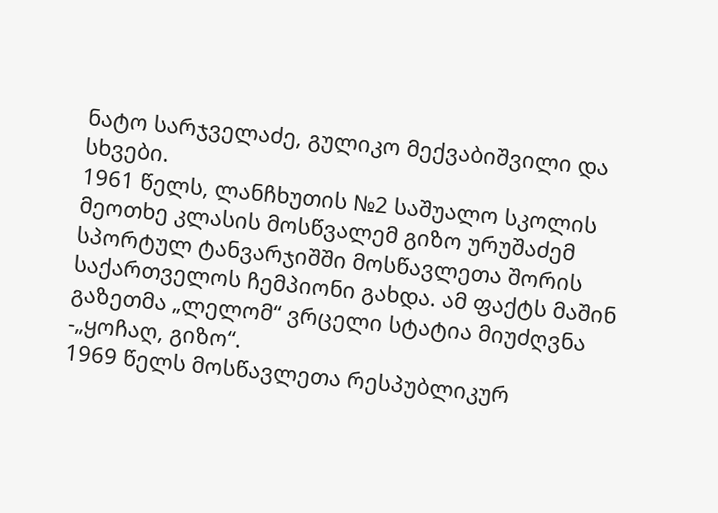ნატო სარჯველაძე, გულიკო მექვაბიშვილი და სხვები.
1961 წელს, ლანჩხუთის №2 საშუალო სკოლის მეოთხე კლასის მოსწვალემ გიზო ურუშაძემ სპორტულ ტანვარჯიშში მოსწავლეთა შორის საქართველოს ჩემპიონი გახდა. ამ ფაქტს მაშინ გაზეთმა „ლელომ“ ვრცელი სტატია მიუძღვნა -„ყოჩაღ, გიზო“.
1969 წელს მოსწავლეთა რესპუბლიკურ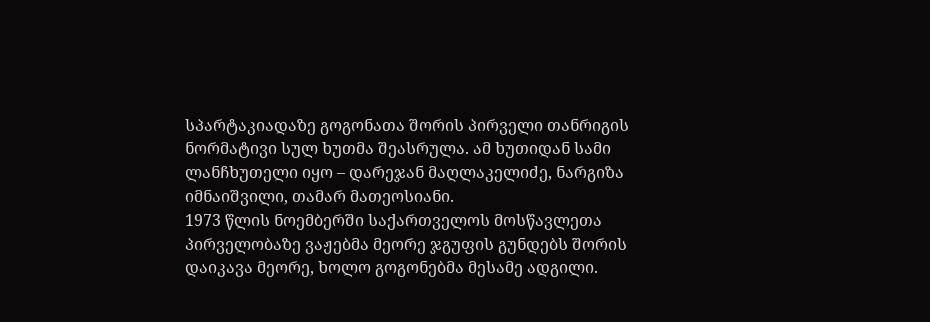სპარტაკიადაზე გოგონათა შორის პირველი თანრიგის ნორმატივი სულ ხუთმა შეასრულა. ამ ხუთიდან სამი ლანჩხუთელი იყო – დარეჯან მაღლაკელიძე, ნარგიზა იმნაიშვილი, თამარ მათეოსიანი.
1973 წლის ნოემბერში საქართველოს მოსწავლეთა პირველობაზე ვაჟებმა მეორე ჯგუფის გუნდებს შორის დაიკავა მეორე, ხოლო გოგონებმა მესამე ადგილი.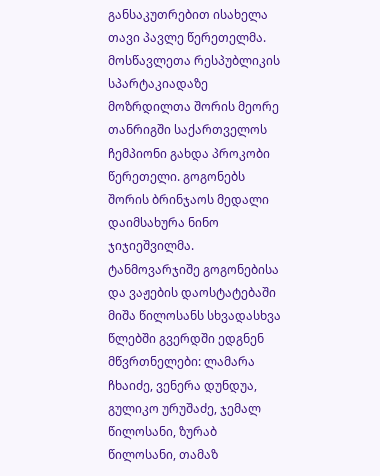განსაკუთრებით ისახელა თავი პავლე წერეთელმა.
მოსწავლეთა რესპუბლიკის სპარტაკიადაზე მოზრდილთა შორის მეორე თანრიგში საქართველოს ჩემპიონი გახდა პროკობი წერეთელი. გოგონებს შორის ბრინჯაოს მედალი დაიმსახურა ნინო ჯიჯიეშვილმა.
ტანმოვარჯიშე გოგონებისა და ვაჟების დაოსტატებაში მიშა წილოსანს სხვადასხვა წლებში გვერდში ედგნენ მწვრთნელები: ლამარა ჩხაიძე, ვენერა დუნდუა, გულიკო ურუშაძე, ჯემალ წილოსანი, ზურაბ წილოსანი, თამაზ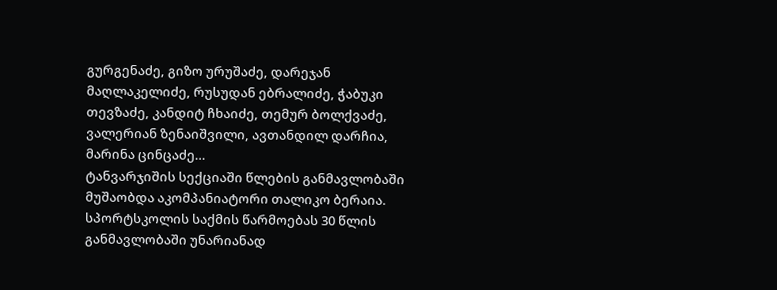გურგენაძე, გიზო ურუშაძე, დარეჯან მაღლაკელიძე, რუსუდან ებრალიძე, ჭაბუკი თევზაძე, კანდიტ ჩხაიძე, თემურ ბოლქვაძე, ვალერიან ზენაიშვილი, ავთანდილ დარჩია, მარინა ცინცაძე…
ტანვარჯიშის სექციაში წლების განმავლობაში მუშაობდა აკომპანიატორი თალიკო ბერაია. სპორტსკოლის საქმის წარმოებას 30 წლის განმავლობაში უნარიანად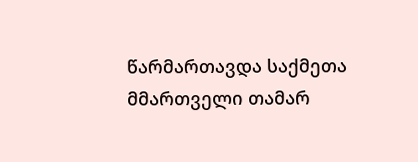წარმართავდა საქმეთა მმართველი თამარ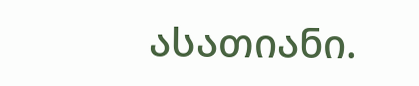ასათიანი.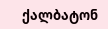ქალბატონ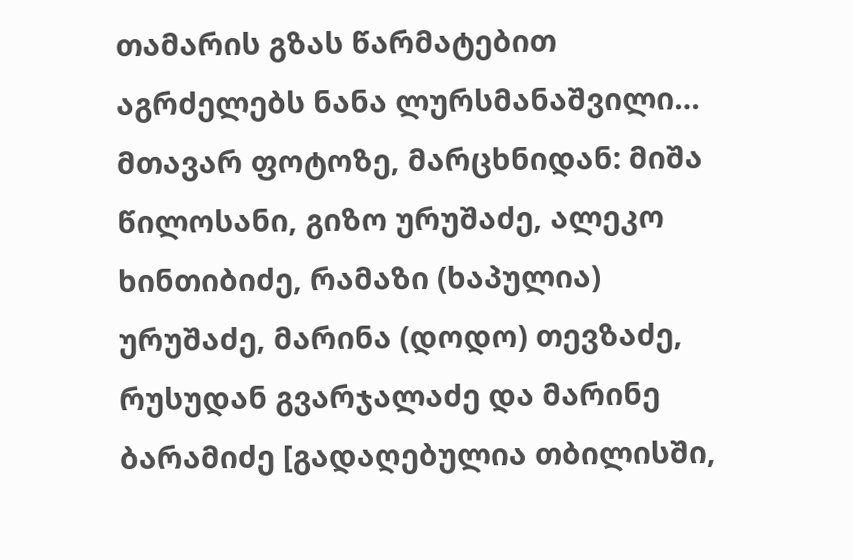თამარის გზას წარმატებით აგრძელებს ნანა ლურსმანაშვილი…
მთავარ ფოტოზე, მარცხნიდან: მიშა წილოსანი, გიზო ურუშაძე, ალეკო ხინთიბიძე, რამაზი (ხაპულია) ურუშაძე, მარინა (დოდო) თევზაძე, რუსუდან გვარჯალაძე და მარინე ბარამიძე [გადაღებულია თბილისში,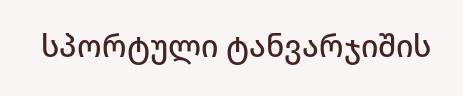სპორტული ტანვარჯიშის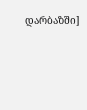დარბაზში]